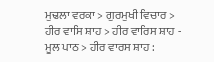ਮੁਢਲਾ ਵਰਕਾ > ਗੁਰਮੁਖੀ ਵਿਚਾਰ > ਹੀਰ ਵਾਸਿ ਸ਼ਾਹ > ਹੀਰ ਵਾਰਿਸ ਸ਼ਾਹ - ਮੂਲ ਪਾਠ > ਹੀਰ ਵਾਰਸ ਸ਼ਾਹ :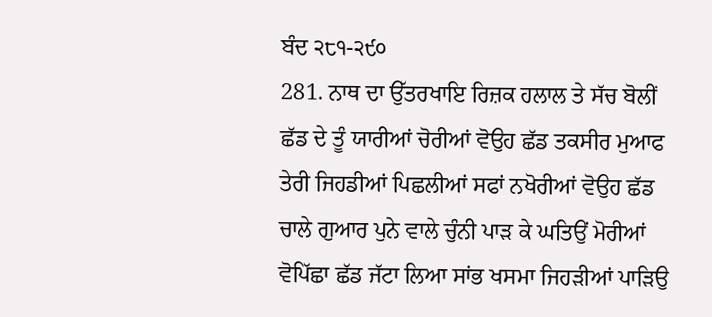ਬੰਦ ੨੮੧-੨੯੦
281. ਨਾਥ ਦਾ ਉੱਤਰਖਾਇ ਰਿਜ਼ਕ ਹਲਾਲ ਤੇ ਸੱਚ ਬੋਲੀਂ ਛੱਡ ਦੇ ਤੂੰ ਯਾਰੀਆਂ ਚੋਰੀਆਂ ਵੋਉਹ ਛੱਡ ਤਕਸੀਰ ਮੁਆਫ ਤੇਰੀ ਜਿਹਡੀਆਂ ਪਿਛਲੀਆਂ ਸਫਾਂ ਨਖੋਰੀਆਂ ਵੋਉਹ ਛੱਡ ਚਾਲੇ ਗੁਆਰ ਪੁਨੇ ਵਾਲੇ ਚੁੰਨੀ ਪਾੜ ਕੇ ਘਤਿਉਂ ਮੋਰੀਆਂ ਵੋਪਿੱਛਾ ਛੱਡ ਜੱਟਾ ਲਿਆ ਸਾਂਭ ਖਸਮਾ ਜਿਹੜੀਆਂ ਪਾੜਿਉ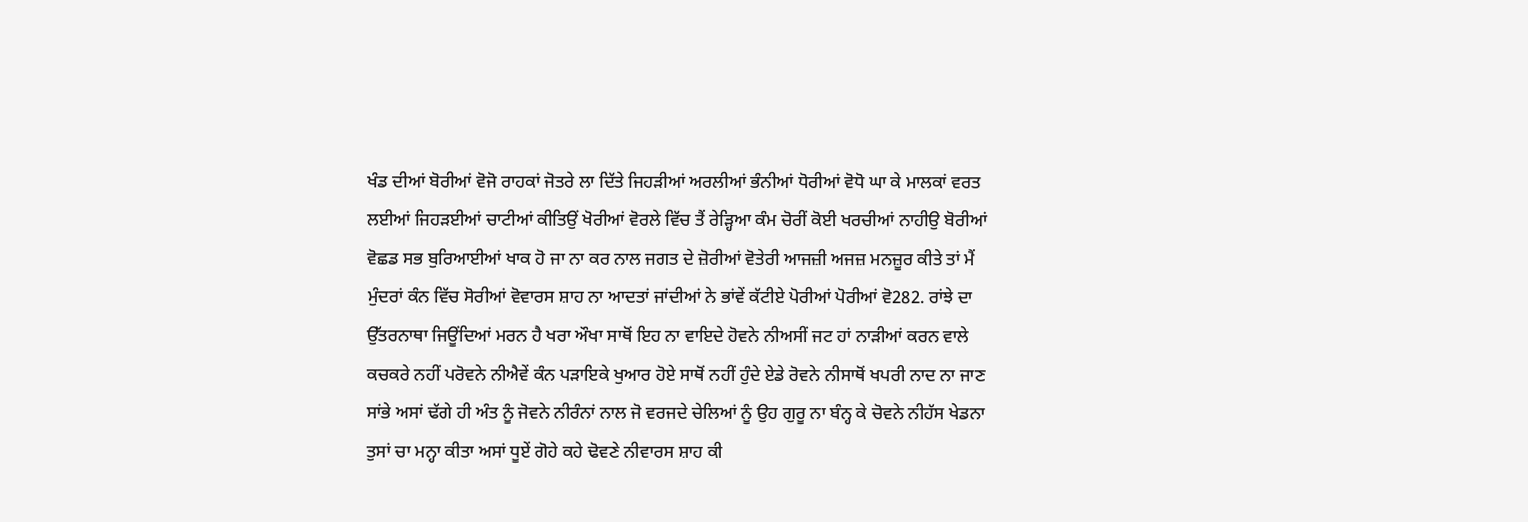ਖੰਡ ਦੀਆਂ ਬੋਰੀਆਂ ਵੋਜੋ ਰਾਹਕਾਂ ਜੋਤਰੇ ਲਾ ਦਿੱਤੇ ਜਿਹੜੀਆਂ ਅਰਲੀਆਂ ਭੰਨੀਆਂ ਧੋਰੀਆਂ ਵੋਧੋ ਘਾ ਕੇ ਮਾਲਕਾਂ ਵਰਤ ਲਈਆਂ ਜਿਹੜਈਆਂ ਚਾਟੀਆਂ ਕੀਤਿਉਂ ਖੋਰੀਆਂ ਵੋਰਲੇ ਵਿੱਚ ਤੈਂ ਰੇੜ੍ਹਿਆ ਕੰਮ ਚੋਰੀਂ ਕੋਈ ਖਰਚੀਆਂ ਨਾਹੀਉ ਬੋਰੀਆਂ ਵੋਛਡ ਸਭ ਬੁਰਿਆਈਆਂ ਖਾਕ ਹੋ ਜਾ ਨਾ ਕਰ ਨਾਲ ਜਗਤ ਦੇ ਜ਼ੋਰੀਆਂ ਵੋਤੇਰੀ ਆਜਜ਼ੀ ਅਜਜ਼ ਮਨਜ਼ੂਰ ਕੀਤੇ ਤਾਂ ਮੈਂ ਮੁੰਦਰਾਂ ਕੰਨ ਵਿੱਚ ਸੋਰੀਆਂ ਵੋਵਾਰਸ ਸ਼ਾਹ ਨਾ ਆਦਤਾਂ ਜਾਂਦੀਆਂ ਨੇ ਭਾਂਵੇਂ ਕੱਟੀਏ ਪੋਰੀਆਂ ਪੋਰੀਆਂ ਵੋ282. ਰਾਂਝੇ ਦਾ ਉੱਤਰਨਾਥਾ ਜਿਊਂਦਿਆਂ ਮਰਨ ਹੈ ਖਰਾ ਔਖਾ ਸਾਥੋਂ ਇਹ ਨਾ ਵਾਇਦੇ ਹੋਵਨੇ ਨੀਅਸੀਂ ਜਟ ਹਾਂ ਨਾੜੀਆਂ ਕਰਨ ਵਾਲੇ ਕਚਕਰੇ ਨਹੀਂ ਪਰੋਵਨੇ ਨੀਐਵੇਂ ਕੰਨ ਪੜਾਇਕੇ ਖੁਆਰ ਹੋਏ ਸਾਥੋਂ ਨਹੀਂ ਹੁੰਦੇ ਏਡੇ ਰੋਵਨੇ ਨੀਸਾਥੋਂ ਖਪਰੀ ਨਾਦ ਨਾ ਜਾਣ ਸਾਂਭੇ ਅਸਾਂ ਢੱਗੇ ਹੀ ਅੰਤ ਨੂੰ ਜੋਵਨੇ ਨੀਰੰਨਾਂ ਨਾਲ ਜੋ ਵਰਜਦੇ ਚੇਲਿਆਂ ਨੂੰ ਉਹ ਗੁਰੂ ਨਾ ਬੰਨ੍ਹ ਕੇ ਚੋਵਨੇ ਨੀਹੱਸ ਖੇਡਨਾ ਤੁਸਾਂ ਚਾ ਮਨ੍ਹਾ ਕੀਤਾ ਅਸਾਂ ਧੂਏਂ ਗੋਹੇ ਕਹੇ ਢੋਵਣੇ ਨੀਵਾਰਸ ਸ਼ਾਹ ਕੀ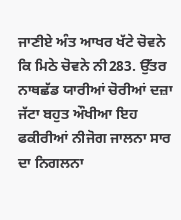ਜਾਣੀਏ ਅੰਤ ਆਖਰ ਖੱਟੇ ਚੋਵਨੇ ਕਿ ਮਿਠੇ ਚੋਵਨੇ ਨੀ283. ਉੱਤਰ ਨਾਥਛੱਡ ਯਾਰੀਆਂ ਚੋਰੀਆਂ ਦਜ਼ਾ ਜੱਟਾ ਬਹੁਤ ਔਖੀਆ ਇਹ ਫਕੀਰੀਆਂ ਨੀਜੋਗ ਜਾਲਨਾ ਸਾਰ ਦਾ ਨਿਗਲਨਾ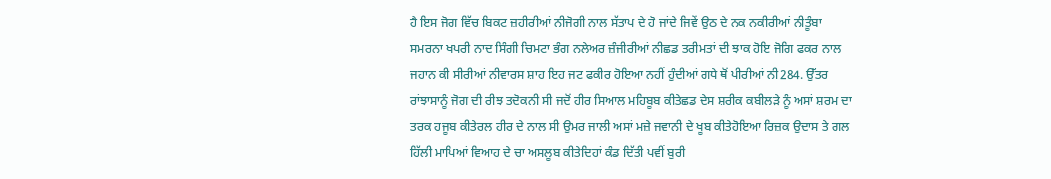ਹੈ ਇਸ ਜੋਗ ਵਿੱਚ ਬਿਕਟ ਜ਼ਹੀਰੀਆਂ ਨੀਜੋਗੀ ਨਾਲ ਸੱਤਾਪ ਦੇ ਹੋ ਜਾਂਦੇ ਜਿਵੇਂ ਉਠ ਦੇ ਨਕ ਨਕੀਰੀਆਂ ਨੀਤੂੰਬਾ ਸਮਰਨਾ ਖਪਰੀ ਨਾਦ ਸਿੰਗੀ ਚਿਮਟਾ ਭੰਗ ਨਲੇਅਰ ਜ਼ੰਜੀਰੀਆਂ ਨੀਛਡ ਤਰੀਮਤਾਂ ਦੀ ਝਾਕ ਹੋਇ ਜੋਗਿ ਫਕਰ ਨਾਲ ਜਹਾਨ ਕੀ ਸੀਰੀਆਂ ਨੀਵਾਰਸ ਸ਼ਾਹ ਇਹ ਜਟ ਫਕੀਰ ਹੋਇਆ ਨਹੀਂ ਹੁੰਦੀਆਂ ਗਧੇ ਥੋਂ ਪੀਰੀਆਂ ਨੀ284. ਉੱਤਰ ਰਾਂਝਾਸਾਨੂੰ ਜੋਗ ਦੀ ਰੀਝ ਤਦੋਕਨੀ ਸੀ ਜਦੋਂ ਹੀਰ ਸਿਆਲ ਮਹਿਬੂਬ ਕੀਤੇਛਡ ਦੇਸ ਸ਼ਰੀਕ ਕਬੀਲੜੇ ਨੂੰ ਅਸਾਂ ਸ਼ਰਮ ਦਾ ਤਰਕ ਹਜੂਬ ਕੀਤੇਰਲ ਹੀਰ ਦੇ ਨਾਲ ਸੀ ਉਮਰ ਜਾਲੀ ਅਸਾਂ ਮਜ਼ੇ ਜਵਾਨੀ ਦੇ ਖੂਬ ਕੀਤੇਹੋਇਆ ਰਿਜ਼ਕ ਉਦਾਸ ਤੇ ਗਲ ਹਿੱਲੀ ਮਾਪਿਆਂ ਵਿਆਹ ਦੇ ਚਾ ਅਸਲੂਬ ਕੀਤੇਦਿਹਾਂ ਕੰਡ ਦਿੱਤੀ ਪਵੀਂ ਬੁਰੀ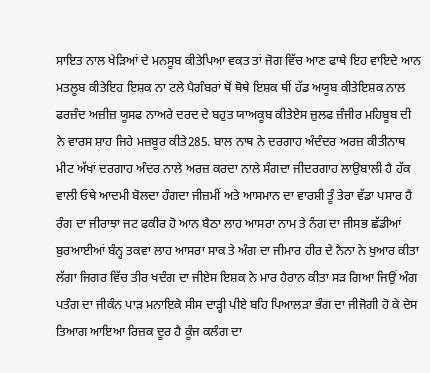ਸਾਇਤ ਨਾਲ ਖੇੜਿਆਂ ਦੇ ਮਨਸੂਬ ਕੀਤੇਪਿਆ ਵਕਤ ਤਾਂ ਜੋਗ ਵਿੱਚ ਆਣ ਫਾਥੇ ਇਹ ਵਾਇਦੇ ਆਨ ਮਤਲੂਬ ਕੀਤੇਇਹ ਇਸ਼ਕ ਨਾ ਟਲੇ ਪੈਗੰਬਰਾਂ ਥੋਂ ਥੋਥੇ ਇਸ਼ਕ ਥੀਂ ਹੱਡ ਅਯੂਬ ਕੀਤੇਇਸ਼ਕ ਨਾਲ ਫਰਜ਼ੰਦ ਅਜ਼ੀਜ਼ ਯੂਸਫ ਨਾਅਰੇ ਦਰਦ ਦੇ ਬਹੁਤ ਯਾਅਕੂਬ ਕੀਤੇਏਸ ਜ਼ੁਲਫ ਜ਼ੰਜੀਰ ਮਹਿਬੂਬ ਦੀ ਨੇ ਵਾਰਸ ਸ਼ਾਹ ਜਿਹੇ ਮਜ਼ਬੂਰ ਕੀਤੇ285. ਬਾਲ ਨਾਥ ਨੇ ਦਰਗਾਹ ਅੰਦੰਦਰ ਅਰਜ਼ ਕੀਤੀਨਾਥ ਮੀਟ ਅੱਖਾਂ ਦਰਗਾਹ ਅੰਦਰ ਨਾਲੇ ਅਰਜ਼ ਕਰਦਾ ਨਾਲੇ ਸੰਗਦਾ ਜੀਦਰਗਾਹ ਲਾਉਬਾਲੀ ਹੈ ਹੱਕ ਵਾਲੀ ਓਥੇ ਆਦਮੀ ਬੋਲਦਾ ਹੰਗਦਾ ਜੀਜ਼ਮੀਂ ਅਤੇ ਆਸਮਾਨ ਦਾ ਵਾਰਸ਼ੀ ਤੂੰ ਤੇਰਾ ਵੱਡਾ ਪਸਾਰ ਹੈ ਰੰਗ ਦਾ ਜੀਰਾਝਾ ਜਟ ਫਕੀਰ ਹੋ ਆਨ ਬੈਠਾ ਲਾਹ ਆਸਰਾ ਨਾਮ ਤੇ ਨੰਗ ਦਾ ਜੀਸਭ ਛੱਡੀਆਂ ਬੁਰਆਈਆਂ ਬੰਨ੍ਹ ਤਕਵਾ ਲਾਹ ਆਸਰਾ ਸਾਕ ਤੇ ਅੰਗ ਦਾ ਜੀਮਾਰ ਹੀਰ ਦੇ ਨੈਨਾ ਨੇ ਖੁਆਰ ਕੀਤਾ ਲੱਗਾ ਜਿਗਰ ਵਿੱਚ ਤੀਰ ਖਦੰਗ ਦਾ ਜੀਏਸ ਇਸ਼ਕ ਨੇ ਮਾਰ ਹੈਰਾਨ ਕੀਤਾ ਸੜ ਗਿਆ ਜਿਉਂ ਅੰਗ ਪਤੰਗ ਦਾ ਜੀਕੰਨ ਪਾੜ ਮਨਾਇਕੇ ਸੀਸ ਦਾੜ੍ਹੀ ਪੀਏ ਬਹਿ ਪਿਆਲੜਾ ਭੰਗ ਦਾ ਜੀਜੋਗੀ ਹੋ ਕੇ ਦੇਸ ਤਿਆਗ ਆਇਆ ਰਿਜ਼ਕ ਦੂਰ ਹੈ ਕੂੰਜ ਕਲੰਗ ਦਾ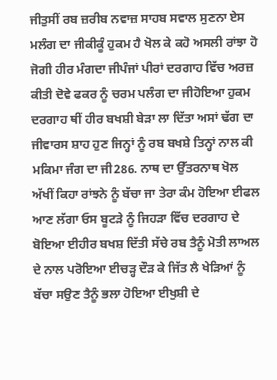ਜੀਤੁਸੀਂ ਰਬ ਜ਼ਰੀਬ ਨਵਾਜ਼ ਸਾਹਬ ਸਵਾਲ ਸੁਣਨਾ ਏਸ ਮਲੰਗ ਦਾ ਜੀਕੀਕੂੰ ਹੁਕਮ ਹੈ ਖੋਲ ਕੇ ਕਹੋ ਅਸਲੀ ਰਾਂਝਾ ਹੋ ਜੋਗੀ ਹੀਰ ਮੰਗਦਾ ਜੀਪੰਜਾਂ ਪੀਰਾਂ ਦਰਗਾਹ ਵਿੱਚ ਅਰਜ਼ ਕੀਤੀ ਦੋਵੇ ਫਕਰ ਨੂੰ ਚਰਮ ਪਲੰਗ ਦਾ ਜੀਹੋਇਆ ਹੁਕਮ ਦਰਗਾਹ ਥੀਂ ਹੀਰ ਬਖਸ਼ੀ ਬੇੜਾ ਲਾ ਦਿੱਤਾ ਅਸਾਂ ਢੱਗ ਦਾ ਜੀਵਾਰਸ ਸ਼ਾਹ ਹੁਣ ਜਿਨ੍ਹਾਂ ਨੂੰ ਰਬ ਬਖਸ਼ੇ ਤਿਨ੍ਹਾਂ ਨਾਲ ਕੀ ਮਕਿਮਾ ਜੰਗ ਦਾ ਜੀ286. ਨਾਥ ਦਾ ਉੱਤਰਨਾਥ ਖੋਲ ਅੱਖੀਂ ਕਿਹਾ ਰਾਂਝਨੇ ਨੂੰ ਬੱਚਾ ਜਾ ਤੇਰਾ ਕੰਮ ਹੋਇਆ ਈਫਲ ਆਣ ਲੱਗਾ ਓਸ ਬੂਟੜੇ ਨੂੰ ਜਿਹੜਾ ਵਿੱਚ ਦਰਗਾਹ ਦੇ ਬੋਇਆ ਈਹੀਰ ਬਖਸ਼ ਦਿੱਤੀ ਸੱਚੇ ਰਬ ਤੈਨੂੰ ਮੋਤੀ ਲਾਅਲ ਦੇ ਨਾਲ ਪਰੋਇਆ ਈਚੜ੍ਹ ਦੌੜ ਕੇ ਜਿੱਤ ਲੈ ਖੇੜਿਆਂ ਨੂੰ ਬੱਚਾ ਸਉਣ ਤੈਨੂੰ ਭਲਾ ਹੋਇਆ ਈਖੁਸ਼ੀ ਦੇ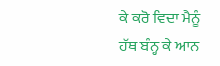ਕੇ ਕਰੋ ਵਿਦਾ ਮੈਨੂੰ ਹੱਥ ਬੰਨ੍ਹ ਕੇ ਆਨ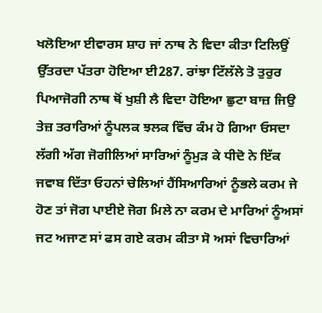ਖਲੋਇਆ ਈਵਾਰਸ ਸ਼ਾਹ ਜਾਂ ਨਾਥ ਨੇ ਵਿਦਾ ਕੀਤਾ ਟਿਲਿਉਂ ਉੱਤਰਦਾ ਪੱਤਰਾ ਹੋਇਆ ਈ287. ਰਾਂਝਾ ਟਿੱਲੱਲੇ ਤੋ ਤੁਰੁਰ ਪਿਆਜੋਗੀ ਨਾਥ ਥੋਂ ਖੁਸ਼ੀ ਲੈ ਵਿਦਾ ਹੋਇਆ ਛੁਟਾ ਬਾਜ਼ ਜਿਉ ਤੇਜ਼ ਤਰਾਰਿਆਂ ਨੂੰਪਲਕ ਝਲਕ ਵਿੱਚ ਕੰਮ ਹੋ ਗਿਆ ਓਸਦਾ ਲੱਗੀ ਅੱਗ ਜੋਗੀਲਿਆਂ ਸਾਰਿਆਂ ਨੂੰਮੁੜ ਕੇ ਧੀਦੋ ਨੇ ਇੱਕ ਜਵਾਬ ਦਿੱਤਾ ਓਹਨਾਂ ਚੇਲਿਆਂ ਹੈਂਸਿਆਰਿਆਂ ਨੂੰਭਲੇ ਕਰਮ ਜੇ ਹੋਣ ਤਾਂ ਜੋਗ ਪਾਈਏ ਜੋਗ ਮਿਲੇ ਨਾ ਕਰਮ ਦੇ ਮਾਰਿਆਂ ਨੂੰਅਸਾਂ ਜਟ ਅਜਾਣ ਸਾਂ ਫਸ ਗਏ ਕਰਮ ਕੀਤਾ ਸੋ ਅਸਾਂ ਵਿਚਾਰਿਆਂ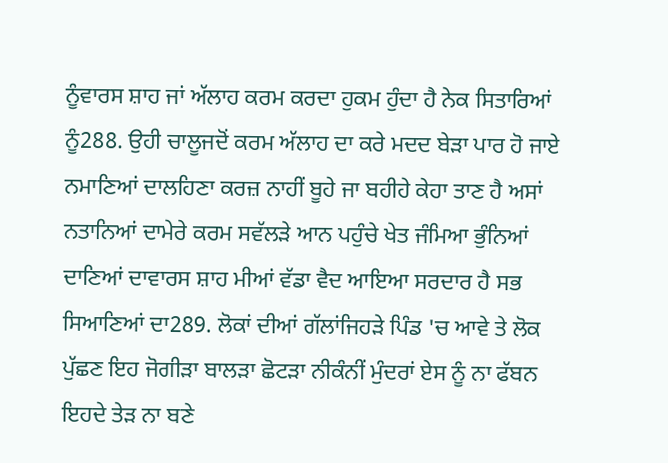ਨੂੰਵਾਰਸ ਸ਼ਾਹ ਜਾਂ ਅੱਲਾਹ ਕਰਮ ਕਰਦਾ ਹੁਕਮ ਹੁੰਦਾ ਹੈ ਨੇਕ ਸਿਤਾਰਿਆਂ ਨੂੰ288. ਉਹੀ ਚਾਲੂਜਦੋਂ ਕਰਮ ਅੱਲਾਹ ਦਾ ਕਰੇ ਮਦਦ ਬੇੜਾ ਪਾਰ ਹੋ ਜਾਏ ਨਮਾਣਿਆਂ ਦਾਲਹਿਣਾ ਕਰਜ਼ ਨਾਹੀਂ ਬੂਹੇ ਜਾ ਬਹੀਹੇ ਕੇਹਾ ਤਾਣ ਹੈ ਅਸਾਂ ਨਤਾਨਿਆਂ ਦਾਮੇਰੇ ਕਰਮ ਸਵੱਲੜੇ ਆਨ ਪਹੁੰਚੇ ਖੇਤ ਜੰਮਿਆ ਭੁੰਨਿਆਂ ਦਾਣਿਆਂ ਦਾਵਾਰਸ ਸ਼ਾਹ ਮੀਆਂ ਵੱਡਾ ਵੈਦ ਆਇਆ ਸਰਦਾਰ ਹੈ ਸਭ ਸਿਆਣਿਆਂ ਦਾ289. ਲੋਕਾਂ ਦੀਆਂ ਗੱਲਾਂਜਿਹੜੇ ਪਿੰਡ 'ਚ ਆਵੇ ਤੇ ਲੋਕ ਪੁੱਛਣ ਇਹ ਜੋਗੀੜਾ ਬਾਲੜਾ ਛੋਟੜਾ ਨੀਕੰਨੀਂ ਮੁੰਦਰਾਂ ਏਸ ਨੂੰ ਨਾ ਫੱਬਨ ਇਹਦੇ ਤੇੜ ਨਾ ਬਣੇ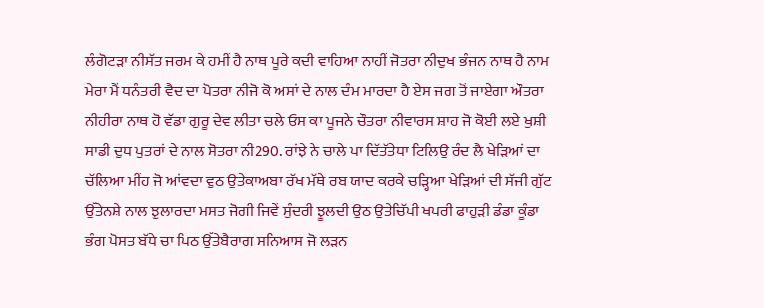ਲੰਗੋਟੜਾ ਨੀਸੱਤ ਜਰਮ ਕੇ ਹਮੀਂ ਹੈ ਨਾਥ ਪੂਰੇ ਕਦੀ ਵਾਹਿਆ ਨਾਹੀਂ ਜੋਤਰਾ ਨੀਦੁਖ ਭੰਜਨ ਨਾਥ ਹੈ ਨਾਮ ਮੇਰਾ ਮੈਂ ਧਨੰਤਰੀ ਵੈਦ ਦਾ ਪੋਤਰਾ ਨੀਜੋ ਕੋ ਅਸਾਂ ਦੇ ਨਾਲ ਦੰਮ ਮਾਰਦਾ ਹੈ ਏਸ ਜਗ ਤੋਂ ਜਾਏਗਾ ਔਤਰਾ ਨੀਹੀਰਾ ਨਾਥ ਹੋ ਵੱਡਾ ਗੁਰੂ ਦੇਵ ਲੀਤਾ ਚਲੇ ਓਸ ਕਾ ਪੂਜਨੇ ਚੌਤਰਾ ਨੀਵਾਰਸ ਸ਼ਾਹ ਜੋ ਕੋਈ ਲਏ ਖੁਸ਼ੀ ਸਾਡੀ ਦੁਧ ਪੁਤਰਾਂ ਦੇ ਨਾਲ ਸੋਤਰਾ ਨੀ290. ਰਾਂਝੇ ਨੇ ਚਾਲੇ ਪਾ ਦਿੱਤੱਤੇਧਾ ਟਿਲਿਉ ਰੰਦ ਲੈ ਖੇੜਿਆਂ ਦਾ ਚੱਲਿਆ ਮੀਂਹ ਜੋ ਆਂਵਦਾ ਵੁਠ ਉਤੇਕਾਅਬਾ ਰੱਖ ਮੱਥੇ ਰਬ ਯਾਦ ਕਰਕੇ ਚੜ੍ਹਿਆ ਖੇੜਿਆਂ ਦੀ ਸੱਜੀ ਗੁੱਟ ਉੱਤੇਨਸ਼ੇ ਨਾਲ ਝੁਲਾਰਦਾ ਮਸਤ ਜੋਗੀ ਜਿਵੇਂ ਸੁੰਦਰੀ ਝੂਲਦੀ ਉਠ ਉਤੇਚਿੱਪੀ ਖਪਰੀ ਫਾਹੁੜੀ ਡੰਡਾ ਕੂੰਡਾ ਭੰਗ ਪੋਸਤ ਬੱਧੇ ਚਾ ਪਿਠ ਉੱਤੇਬੈਰਾਗ ਸਨਿਆਸ ਜੋ ਲੜਨ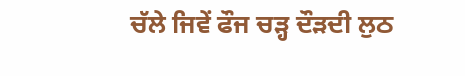ਚੱਲੇ ਜਿਵੇਂ ਫੌਜ ਚੜ੍ਹ ਦੌੜਦੀ ਲੁਠ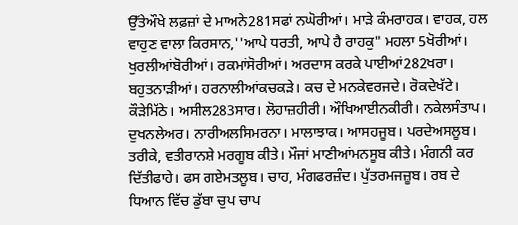ਉੱਤੇਔਖੇ ਲਫ਼ਜ਼ਾਂ ਦੇ ਮਾਅਨੇ281ਸਫਾਂ ਨਘੋਰੀਆਂ। ਮਾੜੇ ਕੰਮਰਾਹਕ। ਵਾਹਕ, ਹਲ ਵਾਹੁਣ ਵਾਲਾ ਕਿਰਸਾਨ,''ਆਪੇ ਧਰਤੀ, ਆਪੇ ਹੈ ਰਾਹਕੁ" ਮਹਲਾ 5ਖੋਰੀਆਂ। ਖੁਰਲੀਆਂਬੋਰੀਆਂ। ਰਕਮਾਂਸੋਰੀਆਂ। ਅਰਦਾਸ ਕਰਕੇ ਪਾਈਆਂ282ਖਰਾ। ਬਹੁਤਨਾੜੀਆਂ। ਹਰਨਾਲੀਆਂਕਚਕੜੇ। ਕਚ ਦੇ ਮਨਕੇਵਰਜਦੇ। ਰੋਕਦੇਖੱਟੇ। ਕੌੜੇਮਿੱਠੇ। ਅਸੀਲ283ਸਾਰ। ਲੋਹਾਜ਼ਹੀਰੀ। ਔਖਿਆਈਨਕੀਰੀ। ਨਕੇਲਸੰਤਾਪ। ਦੁਖਨਲੇਅਰ। ਨਾਰੀਅਲਸਿਮਰਨਾ। ਮਾਲਾਝਾਕ। ਆਸਹਜੂਬ। ਪਰਦੇਅਸਲੂਬ। ਤਰੀਕੇ, ਵਤੀਰਾਨਸ਼ੇ ਮਰਗੂਬ ਕੀਤੇ। ਮੌਜਾਂ ਮਾਣੀਆਂਮਨਸੂਬ ਕੀਤੇ। ਮੰਗਨੀ ਕਰ ਦਿੱਤੀਫਾਹੇ। ਫਸ ਗਏਮਤਲੂਬ। ਚਾਹ, ਮੰਗਫਰਜ਼ੰਦ। ਪੁੱਤਰਮਜਜ਼ੂਬ। ਰਬ ਦੇ ਧਿਆਨ ਵਿੱਚ ਡੁੱਬਾ ਚੁਪ ਚਾਪ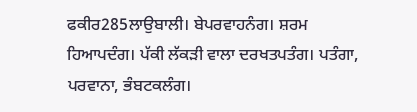ਫਕੀਰ285ਲਾਉਬਾਲੀ। ਬੇਪਰਵਾਹਨੰਗ। ਸ਼ਰਮ ਹਿਆਪਦੰਗ। ਪੱਕੀ ਲੱਕੜੀ ਵਾਲਾ ਦਰਖਤਪਤੰਗ। ਪਤੰਗਾ, ਪਰਵਾਨਾ, ਭੰਬਟਕਲੰਗ।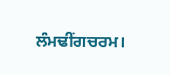ਲੰਮਢੀਂਗਚਰਮ।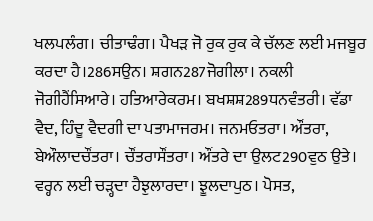ਖਲਪਲੰਗ। ਚੀਤਾਢੰਗ। ਪੈਖੜ ਜੋ ਰੁਕ ਰੁਕ ਕੇ ਚੱਲਣ ਲਈ ਮਜਬੂਰ ਕਰਦਾ ਹੈ।286ਸਉਨ। ਸ਼ਗਨ287ਜੋਗੀਲਾ। ਨਕਲੀ ਜੋਗੀਹੈਂਸਿਆਰੇ। ਹਤਿਆਰੇਕਰਮ। ਬਖਸ਼ਸ਼289ਧਨਵੰਤਰੀ। ਵੱਡਾ ਵੈਦ, ਹਿੰਦੂ ਵੈਦਗੀ ਦਾ ਪਤਾਮਾਜਰਮ। ਜਨਮਓਤਰਾ। ਔਂਤਰਾ, ਬੇਔਲਾਦਚੌਂਤਰਾ। ਚੌਂਤਰਾਸੌਂਤਰਾ। ਔਂਤਰੇ ਦਾ ਉਲਟ290ਵੁਠ ਉਤੇ। ਵਰ੍ਹਨ ਲਈ ਚੜ੍ਹਦਾ ਹੈਝੁਲਾਰਦਾ। ਝੂਲਦਾਪੁਠ। ਪੋਸਤ,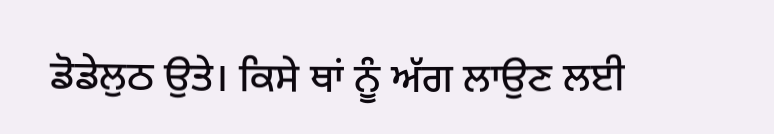ਡੋਡੇਲੁਠ ਉਤੇ। ਕਿਸੇ ਥਾਂ ਨੂੰ ਅੱਗ ਲਾਉਣ ਲਈ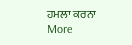ਹਮਲਾ ਕਰਨਾ
More